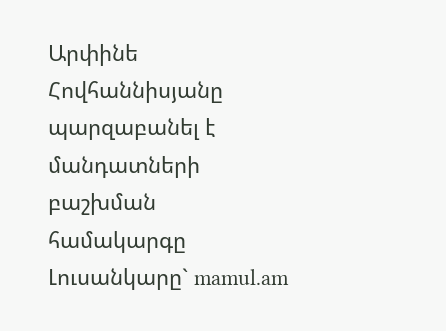Արփինե Հովհաննիսյանը պարզաբանել է մանդատների բաշխման համակարգը
Լուսանկարը` mamul.am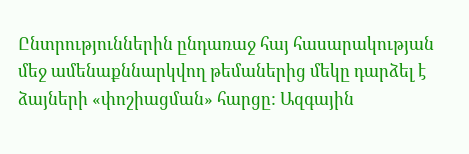Ընտրություններին ընդառաջ հայ հասարակության մեջ ամենաքննարկվող թեմաներից մեկը դարձել է ձայների «փոշիացման» հարցը: Ազգային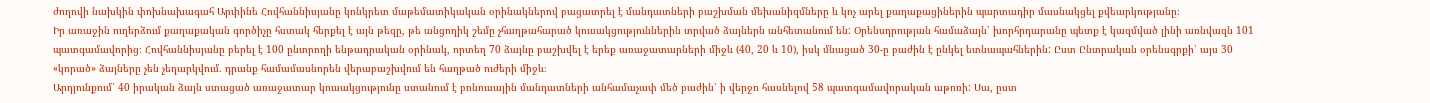ժողովի նախկին փոխնախագահ Արփինե Հովհաննիսյանը կոնկրետ մաթեմատիկական օրինակներով բացատրել է մանդատների բաշխման մեխանիզմները և կոչ արել քաղաքացիներին պարտադիր մասնակցել քվեարկությանը։
Իր առաջին ուղերձում քաղաքական գործիչը հստակ հերքել է այն թեզը, թե անցողիկ շեմը չհաղթահարած կուսակցություններին տրված ձայներն անհետանում են: Օրենսդրության համաձայն՝ խորհրդարանը պետք է կազմված լինի առնվազն 101 պատգամավորից։ Հովհաննիսյանը բերել է 100 ընտրողի ենթադրական օրինակ, որտեղ 70 ձայնը բաշխվել է երեք առաջատարների միջև (40, 20 և 10), իսկ մնացած 30-ը բաժին է ընկել ետնապահներին: Ըստ Ընտրական օրենսգրքի՝ այս 30 «կորած» ձայները չեն չեղարկվում. դրանք համամասնորեն վերաբաշխվում են հաղթած ուժերի միջև։
Արդյունքում՝ 40 իրական ձայն ստացած առաջատար կուսակցությունը ստանում է բոնուսային մանդատների անհամաչափ մեծ բաժին՝ ի վերջո հասնելով 58 պատգամավորական աթոռի: Սա, ըստ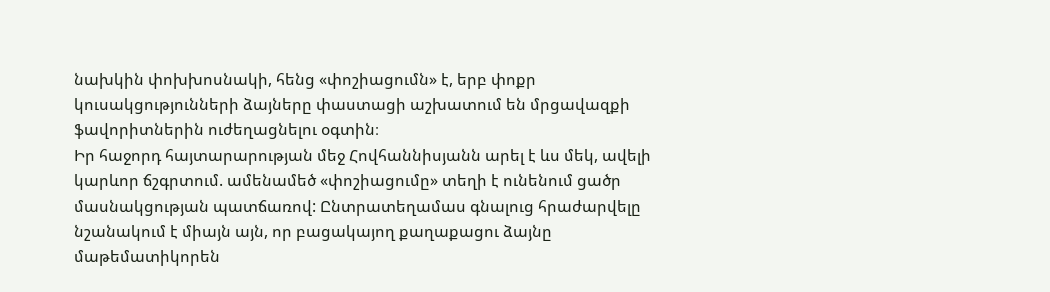նախկին փոխխոսնակի, հենց «փոշիացումն» է, երբ փոքր կուսակցությունների ձայները փաստացի աշխատում են մրցավազքի ֆավորիտներին ուժեղացնելու օգտին։
Իր հաջորդ հայտարարության մեջ Հովհաննիսյանն արել է ևս մեկ, ավելի կարևոր ճշգրտում. ամենամեծ «փոշիացումը» տեղի է ունենում ցածր մասնակցության պատճառով: Ընտրատեղամաս գնալուց հրաժարվելը նշանակում է միայն այն, որ բացակայող քաղաքացու ձայնը մաթեմատիկորեն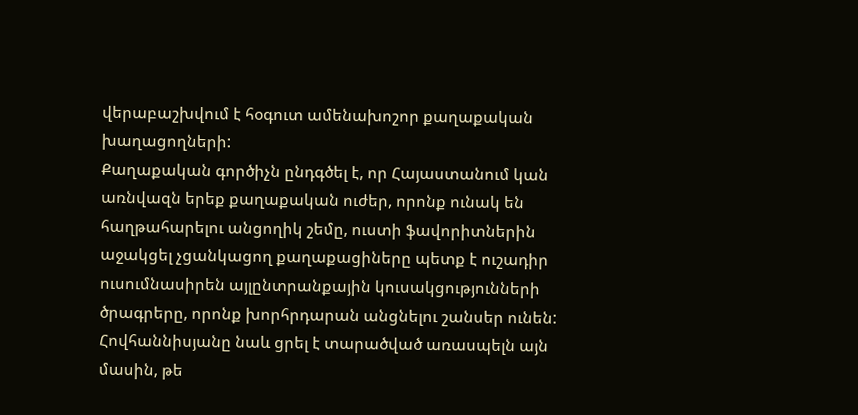վերաբաշխվում է հօգուտ ամենախոշոր քաղաքական խաղացողների:
Քաղաքական գործիչն ընդգծել է, որ Հայաստանում կան առնվազն երեք քաղաքական ուժեր, որոնք ունակ են հաղթահարելու անցողիկ շեմը, ուստի ֆավորիտներին աջակցել չցանկացող քաղաքացիները պետք է ուշադիր ուսումնասիրեն այլընտրանքային կուսակցությունների ծրագրերը, որոնք խորհրդարան անցնելու շանսեր ունեն:
Հովհաննիսյանը նաև ցրել է տարածված առասպելն այն մասին, թե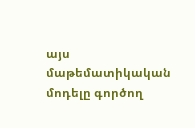այս մաթեմատիկական մոդելը գործող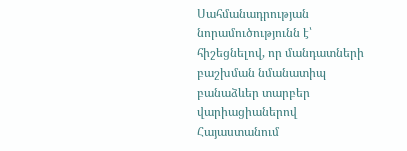Սահմանադրության նորամուծությունն է՝ հիշեցնելով, որ մանդատների բաշխման նմանատիպ բանաձևեր տարբեր վարիացիաներով Հայաստանում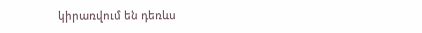կիրառվում են դեռևս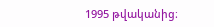1995 թվականից։